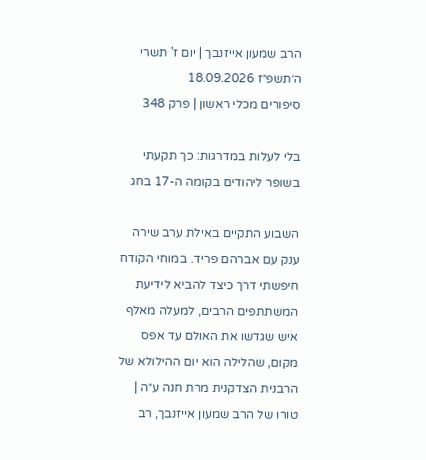הרב שמעון אייזנבך | יום ז' תשרי ה׳תשפ״ז 18.09.2026
סיפורים מכלי ראשון | פרק 348

בלי לעלות במדרגות: כך תקעתי בשופר ליהודים בקומה ה-17 בחג

השבוע התקיים באילת ערב שירה ענק עם אברהם פריד. במוחי הקודח חיפשתי דרך כיצד להביא לידיעת המשתתפים הרבים, למעלה מאלף איש שגדשו את האולם עד אפס מקום, שהלילה הוא יום ההילולא של הרבנית הצדקנית מרת חנה ע״ה | טורו של הרב שמעון אייזנבך, רב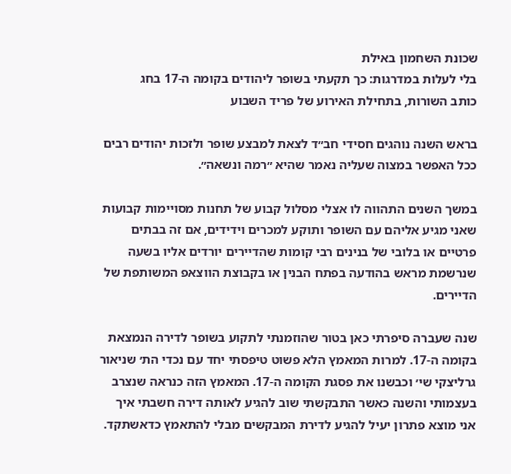שכונת השחמון באילת
בלי לעלות במדרגות: כך תקעתי בשופר ליהודים בקומה ה-17 בחג
כותב השורות, בתחילת האירוע של פריד השבוע

בראש השנה נוהגים חסידי חב״ד לצאת למבצע שופר ולזכות יהודים רבים ככל האפשר במצוה שעליה נאמר שהיא ״רמה ונשאה״.

במשך השנים התהווה לו אצלי מסלול קבוע של תחנות מסויימות קבועות שאני מגיע אליהם עם השופר ותוקע למכרים וידידים, אם זה בבתים פרטיים או בלובי של בנינים רבי קומות שהדיירים יורדים אליו בשעה שנרשמת מראש בהודעה בפתח הבנין או בקבוצת הווצאפ המשותפת של הדיירים.

שנה שעברה סיפרתי כאן בטור שהוזמנתי לתקוע בשופר לדירה הנמצאת בקומה ה-17. למרות המאמץ הלא פשוט טיפסתי יחד עם נכדי הת׳ שניאור גרליצקי שי׳ וכבשנו את פסגת הקומה ה-17. המאמץ הזה כנראה שנצרב בעצמותי והשנה כאשר התבקשתי שוב להגיע לאותה דירה חשבתי איך אני מוצא פתרון יעיל להגיע לדירת המבקשים מבלי להתאמץ כדאשתקד.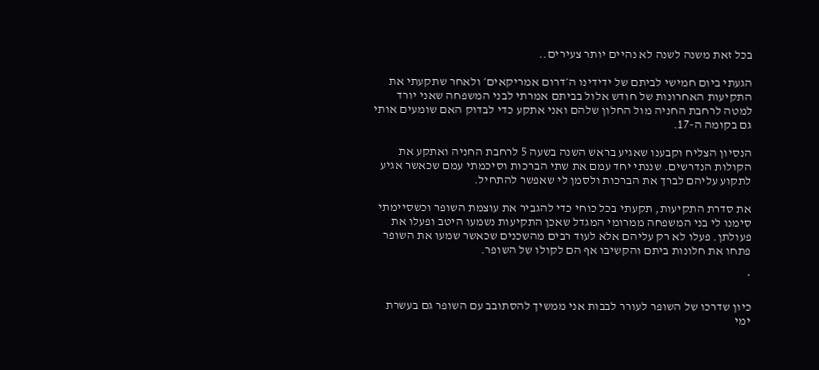בכל זאת משנה לשנה לא נהיים יותר צעירים..

הגעתי ביום חמישי לביתם של ידידינו ה׳דרום אמריקאים׳ ולאחר שתקעתי את התקיעות האחרונות של חודש אלול בביתם אמרתי לבני המשפחה שאני יורד למטה לרחבת החניה מול החלון שלהם ואני אתקע כדי לבדוק האם שומעים אותי גם בקומה ה-17.

הנסיון הצליח וקבענו שאגיע בראש השנה בשעה 5 לרחבת החניה ואתקע את הקולות הנדרשים. שננתי יחד עמם את שתי הברכות וסיכמתי עמם שכאשר אגיע לתקוע עליהם לברך את הברכות ולסמן לי שאפשר להתחיל.

את סדרת התקיעות, תקעתי בכל כוחי כדי להגביר את עוצמת השופר וכשסיימתי סימנו לי בני המשפחה ממרומי המגדל שאכן התקיעות נשמעו היטב ופעלו את פעולתן. פעלו לא רק עליהם אלא לעוד רבים מהשכנים שכאשר שמעו את השופר פתחו את חלונות ביתם והקשיבו אף הם לקולו של השופר.

*

כיון שדרכו של השופר לעורר לבבות אני ממשיך להסתובב עם השופר גם בעשרת ימי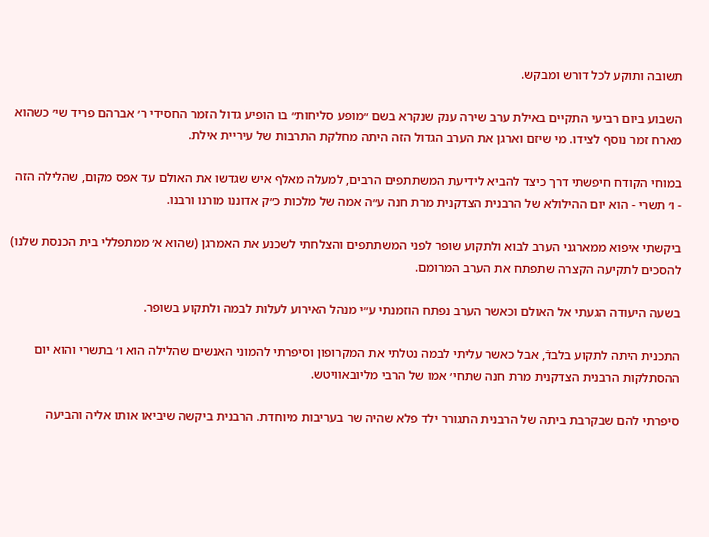תשובה ותוקע לכל דורש ומבקש.

השבוע ביום רביעי התקיים באילת ערב שירה ענק שנקרא בשם ״מופע סליחות״ בו הופיע גדול הזמר החסידי ר׳ אברהם פריד שי׳ כשהוא מארח זמר נוסף לצידו. מי שיזם וארגן את הערב הגדול הזה היתה מחלקת התרבות של עיריית אילת.

במוחי הקודח חיפשתי דרך כיצד להביא לידיעת המשתתפים הרבים, למעלה מאלף איש שגדשו את האולם עד אפס מקום, שהלילה הזה - ו׳ תשרי - הוא יום ההילולא של הרבנית הצדקנית מרת חנה ע״ה אמה של מלכות כ״ק אדוננו מורנו ורבנו.

ביקשתי איפוא ממארגני הערב לבוא ולתקוע שופר לפני המשתתפים והצלחתי לשכנע את האמרגן (שהוא א׳ ממתפללי בית הכנסת שלנו) להסכים לתקיעה הקצרה שתפתח את הערב המרומם.

בשעה היעודה הגעתי אל האולם וכאשר הערב נפתח הוזמנתי ע״י מנהל האירוע לעלות לבמה ולתקוע בשופר.

התכנית היתה לתקוע בלבדֿ, אבל כאשר עליתי לבמה נטלתי את המקרופון וסיפרתי להמוני האנשים שהלילה הוא ו׳ בתשרי והוא יום ההסתלקות הרבנית הצדקנית מרת חנה שתחי׳ אמו של הרבי מליובאוויטש.

סיפרתי להם שבקרבת ביתה של הרבנית התגורר ילד פלא שהיה שר בעריבות מיוחדת. הרבנית ביקשה שיביאו אותו אליה והביעה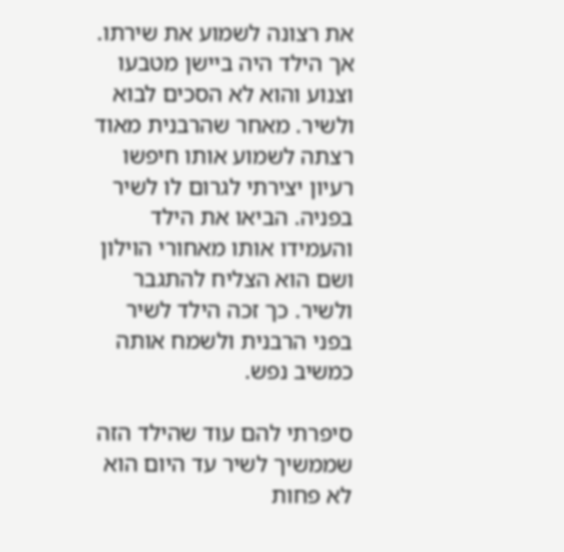את רצונה לשמוע את שירתו. אך הילד היה ביישן מטבעו וצנוע והוא לא הסכים לבוא ולשיר. מאחר שהרבנית מאוד רצתה לשמוע אותו חיפשו רעיון יצירתי לגרום לו לשיר בפניה. הביאו את הילד והעמידו אותו מאחורי הוילון ושם הוא הצליח להתגבר ולשיר. כך זכה הילד לשיר בפני הרבנית ולשמח אותה כמשיב נפש.

סיפרתי להם עוד שהילד הזה שממשיך לשיר עד היום הוא לא פחות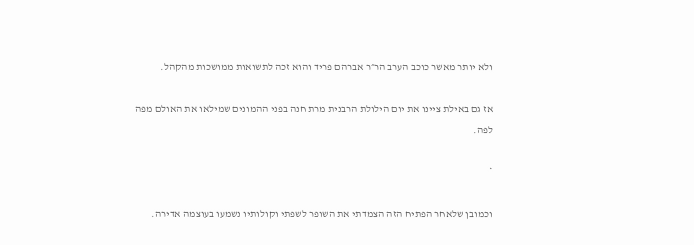ולא יותר מאשר כוכב הערב הר״ר אברהם פריד והוא זכה לתשואות ממושכות מהקהל.

אז גם באילת ציינו את יום הילולת הרבנית מרת חנה בפני ההמונים שמילאו את האולם מפה לפה.

*

וכמובן שלאחר הפתיח הזה הצמדתי את השופר לשפתי וקולותיו נשמעו בעוצמה אדירה.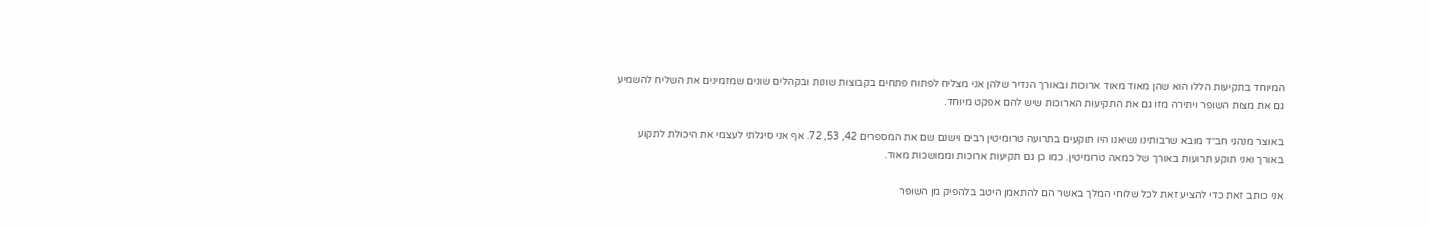המיוחד בתקיעות הללו הוא שהן מאוד מאוד ארוכות ובאורך הנדיר שלהן אני מצליח לפתוח פתחים בקבוצות שונות ובקהלים שונים שמזמינים את השליח להשמיע גם את מצות השופר ויתירה מזו גם את התקיעות הארוכות שיש להם אפקט מיוחד.

באוצר מנהגי חב״ד מובא שרבותינו נשיאנו היו תוקעים בתרועה טרומיטין רבים וישנם שם את המספרים 42, 53, 72. אף אני סיגלתי לעצמי את היכולת לתקוע באורך ואני תוקע תרועות באורך של כמאה טרומיטין. כמו כן גם תקיעות ארוכות וממושכות מאוד.

אני כותב זאת כדי להציע זאת לכל שלוחי המלך באשר הם להתאמן היטב בלהפיק מן השופר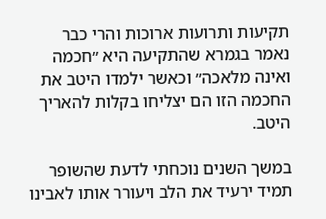תקיעות ותרועות ארוכות והרי כבר נאמר בגמרא שהתקיעה היא ״חכמה ואינה מלאכה״ וכאשר ילמדו היטב את החכמה הזו הם יצליחו בקלות להאריך היטב.

במשך השנים נוכחתי לדעת שהשופר תמיד ירעיד את הלב ויעורר אותו לאבינו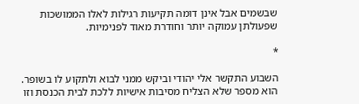שבשמים אבל אינן דומה תקיעות רגילות לאלו הממושכות שפעולתן עמוקה יותר וחודרת מאוד לפנימיות.

*

השבוע התקשר אלי יהודי וביקש ממני לבוא ולתקוע לו בשופר.
הוא מספר שלא הצליח מסיבות אישיות ללכת לבית הכנסת וזו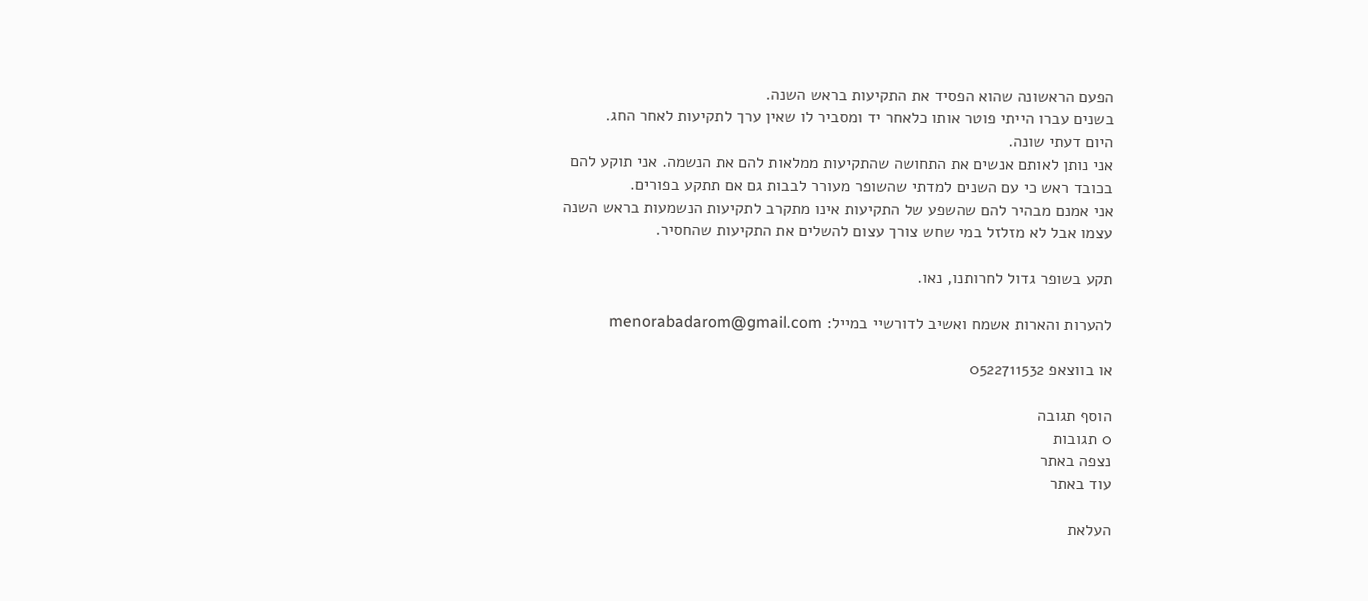הפעם הראשונה שהוא הפסיד את התקיעות בראש השנה.
בשנים עברו הייתי פוטר אותו כלאחר יד ומסביר לו שאין ערך לתקיעות לאחר החג.
היום דעתי שונה.
אני נותן לאותם אנשים את התחושה שהתקיעות ממלאות להם את הנשמה. אני תוקע להם בכובד ראש כי עם השנים למדתי שהשופר מעורר לבבות גם אם תתקע בפורים.
אני אמנם מבהיר להם שהשפע של התקיעות אינו מתקרב לתקיעות הנשמעות בראש השנה עצמו אבל לא מזלזל במי שחש צורך עצום להשלים את התקיעות שהחסיר.

תקע בשופר גדול לחרותנו, נאו.

להערות והארות אשמח ואשיב לדורשיי במייל: menorabadarom@gmail.com

או בווצאפ 0522711532

הוסף תגובה
0 תגובות
נצפה באתר
עוד באתר

העלאת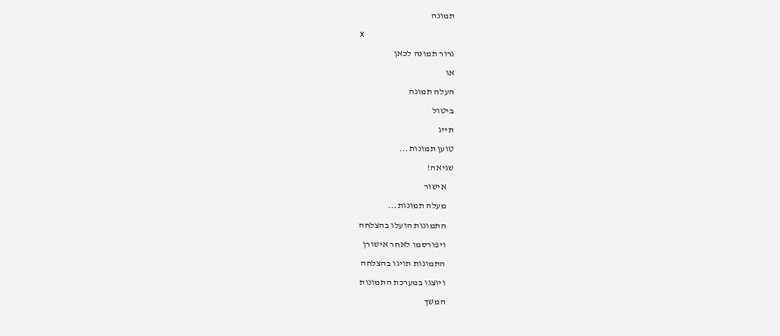תמונה
x
גרור תמונה לכאן
או
העלה תמונה
ביטול
תייג
טוען תמונות...
שגיאה!
    אישור
    מעלה תמונות...
    התמונות הועלו בהצלחה
    ויפורסמו לאחר אישורן
    התמונות תויגו בהצלחה
    ויוצגו במערכת התמונות
    המשך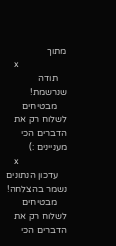מתוך
    x
    תודה שנרשמת!
    מבטיחים לשלוח רק את הדברים הכי מעניינים :)
    x
    עדכון הנתונים נשמר בהצלחה!
    מבטיחים לשלוח רק את הדברים הכי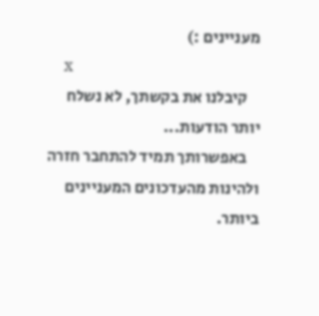מעניינים :)
    x
    קיבלנו את בקשתך, לא נשלח יותר הודעות...
    באפשרותך תמיד להתחבר חזרה ולהינות מהעדכונים המעניינים ביותר.